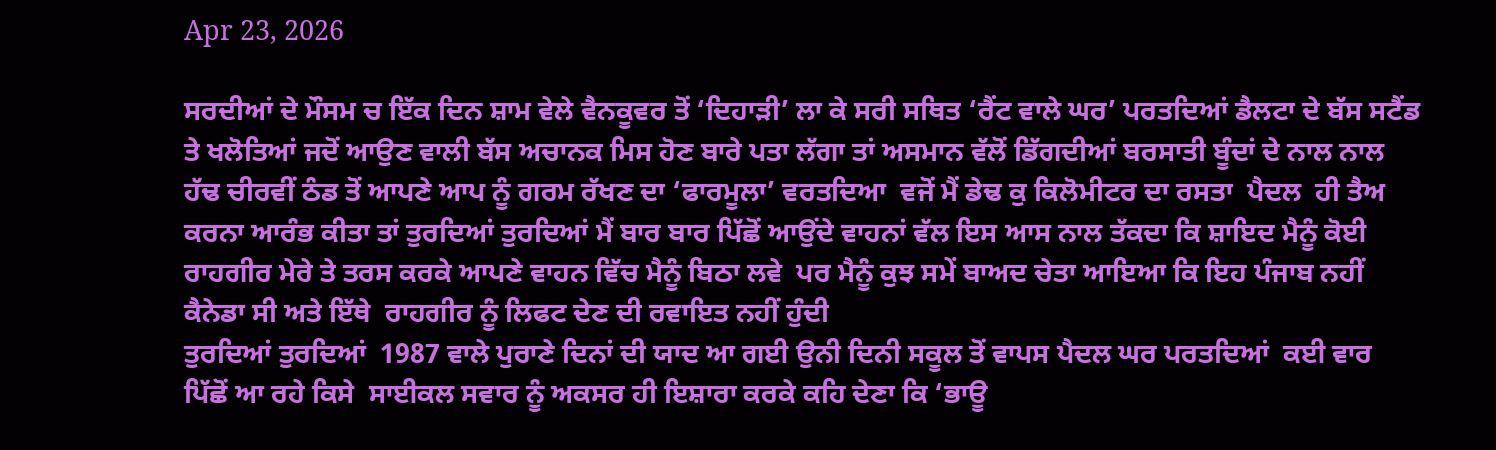Apr 23, 2026

ਸਰਦੀਆਂ ਦੇ ਮੌਸਮ ਚ ਇੱਕ ਦਿਨ ਸ਼ਾਮ ਵੇਲੇ ਵੈਨਕੂਵਰ ਤੋਂ ‘ਦਿਹਾੜੀ’ ਲਾ ਕੇ ਸਰੀ ਸਥਿਤ ‘ਰੈਂਟ ਵਾਲੇ ਘਰ’ ਪਰਤਦਿਆਂ ਡੈਲਟਾ ਦੇ ਬੱਸ ਸਟੈਂਡ ਤੇ ਖਲੋਤਿਆਂ ਜਦੋਂ ਆਉਣ ਵਾਲੀ ਬੱਸ ਅਚਾਨਕ ਮਿਸ ਹੋਣ ਬਾਰੇ ਪਤਾ ਲੱਗਾ ਤਾਂ ਅਸਮਾਨ ਵੱਲੋਂ ਡਿੱਗਦੀਆਂ ਬਰਸਾਤੀ ਬੂੰਦਾਂ ਦੇ ਨਾਲ ਨਾਲ ਹੱਢ ਚੀਰਵੀਂ ਠੰਡ ਤੋਂ ਆਪਣੇ ਆਪ ਨੂੰ ਗਰਮ ਰੱਖਣ ਦਾ ‘ਫਾਰਮੂਲਾ’ ਵਰਤਦਿਆ  ਵਜੋਂ ਮੈਂ ਡੇਢ ਕੁ ਕਿਲੋਮੀਟਰ ਦਾ ਰਸਤਾ  ਪੈਦਲ  ਹੀ ਤੈਅ ਕਰਨਾ ਆਰੰਭ ਕੀਤਾ ਤਾਂ ਤੁਰਦਿਆਂ ਤੁਰਦਿਆਂ ਮੈਂ ਬਾਰ ਬਾਰ ਪਿੱਛੋਂ ਆਉਂਦੇ ਵਾਹਨਾਂ ਵੱਲ ਇਸ ਆਸ ਨਾਲ ਤੱਕਦਾ ਕਿ ਸ਼ਾਇਦ ਮੈਨੂੰ ਕੋਈ ਰਾਹਗੀਰ ਮੇਰੇ ਤੇ ਤਰਸ ਕਰਕੇ ਆਪਣੇ ਵਾਹਨ ਵਿੱਚ ਮੈਨੂੰ ਬਿਠਾ ਲਵੇ  ਪਰ ਮੈਨੂੰ ਕੁਝ ਸਮੇਂ ਬਾਅਦ ਚੇਤਾ ਆਇਆ ਕਿ ਇਹ ਪੰਜਾਬ ਨਹੀਂ ਕੈਨੇਡਾ ਸੀ ਅਤੇ ਇੱਥੇ  ਰਾਹਗੀਰ ਨੂੰ ਲਿਫਟ ਦੇਣ ਦੀ ਰਵਾਇਤ ਨਹੀਂ ਹੁੰਦੀ
ਤੁਰਦਿਆਂ ਤੁਰਦਿਆਂ  1987 ਵਾਲੇ ਪੁਰਾਣੇ ਦਿਨਾਂ ਦੀ ਯਾਦ ਆ ਗਈ ਉਨੀ ਦਿਨੀ ਸਕੂਲ ਤੋਂ ਵਾਪਸ ਪੈਦਲ ਘਰ ਪਰਤਦਿਆਂ  ਕਈ ਵਾਰ ਪਿੱਛੋਂ ਆ ਰਹੇ ਕਿਸੇ  ਸਾਈਕਲ ਸਵਾਰ ਨੂੰ ਅਕਸਰ ਹੀ ਇਸ਼ਾਰਾ ਕਰਕੇ ਕਹਿ ਦੇਣਾ ਕਿ ‘ਭਾਊ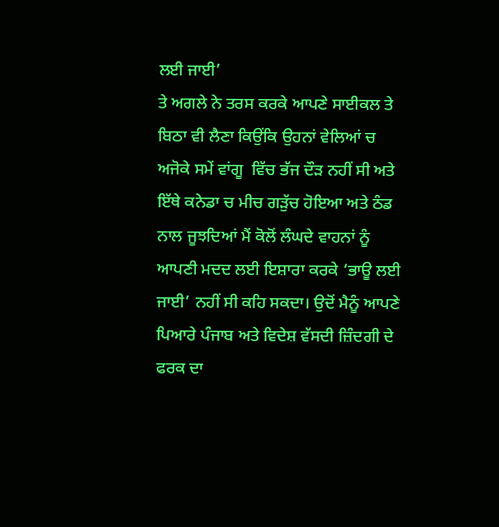ਲਈ ਜਾਈ’
ਤੇ ਅਗਲੇ ਨੇ ਤਰਸ ਕਰਕੇ ਆਪਣੇ ਸਾਈਕਲ ਤੇ  ਬਿਠਾ ਵੀ ਲੈਣਾ ਕਿਉਂਕਿ ਉਹਨਾਂ ਵੇਲਿਆਂ ਚ ਅਜੋਕੇ ਸਮੇਂ ਵਾਂਗੂ  ਵਿੱਚ ਭੱਜ ਦੌੜ ਨਹੀਂ ਸੀ ਅਤੇ ਇੱਥੇ ਕਨੇਡਾ ਚ ਮੀਚ ਗੜੁੱਚ ਹੋਇਆ ਅਤੇ ਠੰਡ ਨਾਲ ਜੂਝਦਿਆਂ ਮੈਂ ਕੋਲੋਂ ਲੰਘਦੇ ਵਾਹਨਾਂ ਨੂੰ ਆਪਣੀ ਮਦਦ ਲਈ ਇਸ਼ਾਰਾ ਕਰਕੇ ‘ਭਾਊ ਲਈ ਜਾਈ’ ਨਹੀਂ ਸੀ ਕਹਿ ਸਕਦਾ। ਉਦੋਂ ਮੈਨੂੰ ਆਪਣੇ ਪਿਆਰੇ ਪੰਜਾਬ ਅਤੇ ਵਿਦੇਸ਼ ਵੱਸਦੀ ਜ਼ਿੰਦਗੀ ਦੇ ਫਰਕ ਦਾ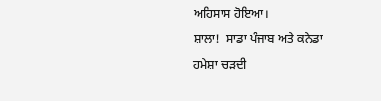ਅਹਿਸਾਸ ਹੋਇਆ।
ਸ਼ਾਲਾ!  ਸਾਡਾ ਪੰਜਾਬ ਅਤੇ ਕਨੇਡਾ ਹਮੇਸ਼ਾ ਚੜਦੀ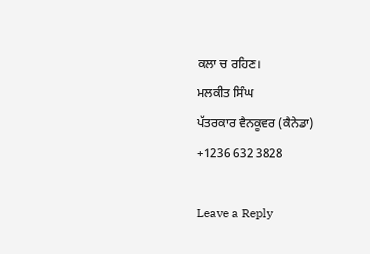ਕਲਾ ਚ ਰਹਿਣ।
ਮਲਕੀਤ ਸਿੰਘ
ਪੱਤਰਕਾਰ ਵੈਨਕੂਵਰ (ਕੈਨੇਡਾ)
+1236 632 3828

Leave a Reply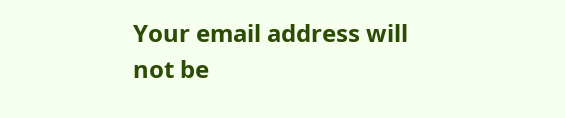Your email address will not be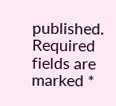published. Required fields are marked *